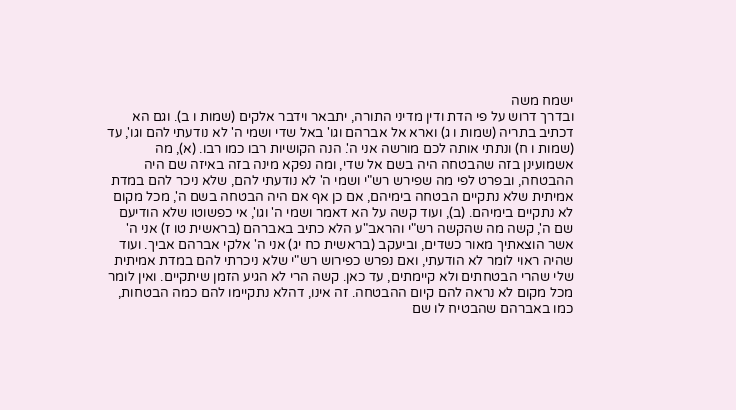ישמח משה
ובדרך דרוש על פי הדת ודין מדיני התורה, יתבאר וידבר אלקים (שמות ו ב). וגם הא דכתיב בתריה (שמות ו ג) וארא אל אברהם וגו' באל שדי ושמי ה' לא נודעתי להם וגו', עד (שמות ו ח) ונתתי אותה לכם מורשה אני ה'. הנה הקושיות רבו כמו רבו. (א), מה אשמועינן בזה שהבטחה היה בשם אל שדי, ומה נפקא מינה בזה באיזה שם היה ההבטחה, ובפרט לפי מה שפירש רש"י ושמי ה' לא נודעתי להם, שלא ניכר להם במדת אמיתית שלא נתקיים הבטחה בימיהם, אם כן אף אם היה הבטחה בשם ה', מכל מקום לא נתקיים בימיהם. (ב), ועוד קשה על הא דאמר ושמי ה' וגו', אי כפשוטו שלא הודיעם שם ה', קשה מה שהקשה רש"י והראב"ע הלא כתיב באברהם (בראשית טו ז) אני ה' אשר הוצאתיך מאור כשדים, וביעקב (בראשית כח יג) אני ה' אלקי אברהם אביך. ועוד שהיה ראוי לומר לא הודעתי, ואם נפרש כפירוש רש"י שלא ניכרתי להם במדת אמיתית שלי שהרי הבטחתים ולא קיימתים, עד כאן. קשה הרי לא הגיע הזמן שיתקיים. ואין לומר מכל מקום לא נראה להם קיום ההבטחה. זה אינו, דהלא נתקיימו להם כמה הבטחות, כמו באברהם שהבטיח לו שם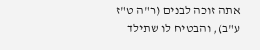אתה זוכה לבנים (ר"ה ט"ז ע"ב), והבטיח לו שתילד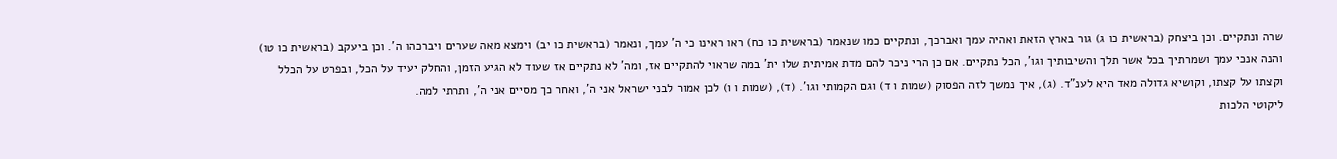שרה ונתקיים. וכן ביצחק (בראשית כו ג) גור בארץ הזאת ואהיה עמך ואברכך, ונתקיים כמו שנאמר (בראשית כו כח) ראו ראינו כי ה' עמך, ונאמר (בראשית כו יב) וימצא מאה שערים ויברכהו ה'. וכן ביעקב (בראשית כו טו) והנה אנכי עמך ושמרתיך בכל אשר תלך והשיבותיך וגו', הכל נתקיים. אם כן הרי ניכר להם מדת אמיתית שלו ית' במה שראוי להתקיים אז, ומה' לא נתקיים אז שעוד לא הגיע הזמן, והחלק יעיד על הכל, ובפרט על הכלל וקצתו על קצתו, וקושיא גדולה מאד היא לענ"ד. (ג), איך נמשך לזה הפסוק (שמות ו ד) וגם הקמותי וגו'. (ד), (שמות ו ו) לכן אמור לבני ישראל אני ה', ואחר כך מסיים אני ה', ותרתי למה.
ליקוטי הלכות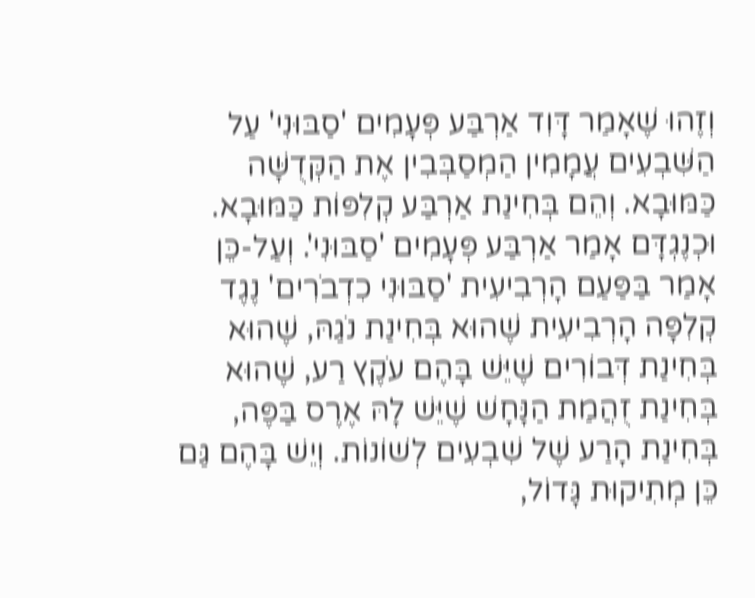וְזֶהוּ שֶׁאָמַר דָּוִד אַרְבַּע פְּעָמִים 'סַבּוּנִי' עַל הַשִּׁבְעִים עֲמָמִין הַמְסַבְּבִין אֶת הַקְּדֻשָּׁה כַּמּוּבָא. וְהֵם בְּחִינַת אַרְבַּע קְלִפּוֹת כַּמּוּבָא. וּכְנֶגְדָּם אָמַר אַרְבַּע פְּעָמִים 'סַבּוּנִי'. וְעַל-כֵּן אָמַר בַּפַּעַם הָרְבִיעִית 'סַבּוּנִי כִדְבֹרִים' נֶגֶד קְלִפָּה הָרְבִיעִית שֶׁהוּא בְּחִינַת נֹגַהּ, שֶׁהוּא בְּחִינַת דְּבוֹרִים שֶׁיֵּשׁ בָּהֶם עֹקֶץ רַע, שֶׁהוּא בְּחִינַת זֻהֲמַת הַנָּחָשׁ שֶׁיֵּשׁ לָהּ אֶרֶס בַּפֶּה, בְּחִינַת הָרַע שֶׁל שִׁבְעִים לְשׁוֹנוֹת. וְיֵשׁ בָּהֶם גַּם כֵּן מְתִיקוּת גָּדוֹל,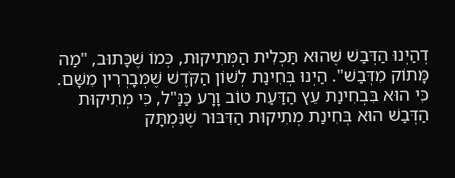דְהַיְנוּ הַדְּבַשׁ שֶׁהוּא תַּכְלִית הַמְּתִיקוּת, כְּמוֹ שֶׁכָּתוּב, "מַה מָּתוֹק מִדְּבַשׁ". הַיְנוּ בְּחִינַת לְשׁוֹן הַקֹּדֶשׁ שֶׁמְּבָרְרִין מִשָּׁם. כִּי הוּא בִּבְחִינַת עֵץ הַדַּעַת טוֹב וָרָע כַּנַּ"ל, כִּי מְתִיקוּת הַדְּבַשׁ הוּא בְּחִינַת מְתִיקוּת הַדִּבּוּר שֶׁנִּמְתָּק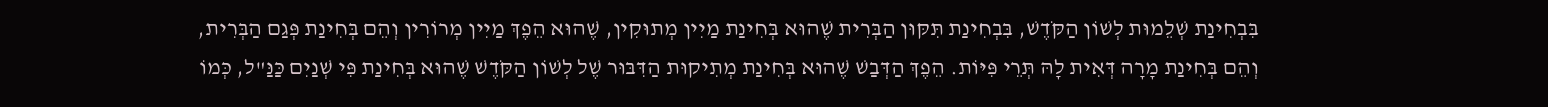בִּבְחִינַת שְׁלֵמוּת לְשׁוֹן הַקֹּדֶשׁ, בִּבְחִינַת תִּקּוּן הַבְּרִית שֶׁהוּא בְּחִינַת מַיִין מְתוּקִין, שֶׁהוּא הֵפֶךְ מַיִין מְרוֹרִין וְהֵם בְּחִינַת פְּגַם הַבְּרִית, וְהֵם בְּחִינַת מָרָה דְּאִית לָהּ תְּרֵי פִּיּוֹת. הֵפֶךְ הַדְּבַשׁ שֶׁהוּא בְּחִינַת מְתִיקוּת הַדִּבּוּר שֶׁל לְשׁוֹן הַקֹּדֶשׁ שֶׁהוּא בְּחִינַת פִּי שְׁנַיִם כַּנַּ"ל, כְּמוֹ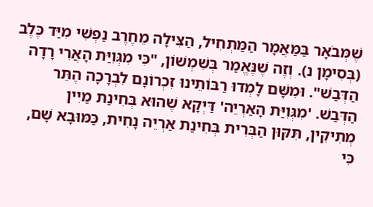שֶׁמְּבֹאָר בַּמַּאֲמָר הַמַּתְחִיל, הַצִּילָה מֵחֶרֶב נַפְשִׁי מִיַּד כֶּלֶב (בְּסִימָן נ). וְזֶה שֶׁנֶּאֱמַר בְּשִׁמְשׁוֹן, "כִּי מִגְּוִיַּת הָאֲרִי רָדָה הַדְּבַשׁ". וּמִשָּׁם לָמְדוּ רַבּוֹתֵינוּ זִכְרוֹנָם לִבְרָכָה הֶתֵּר הַדְּבַשׁ. 'מִגְּוִיַּת הָאַרְיֵה' דַּיְקָא שֶׁהוּא בְּחִינַת מַיִין מְתִיקִין, תִּקּוּן הַבְּרִית בְּחִינַת אַרְיֵה נָחִית, כַּמּוּבָא שָׁם, כִּי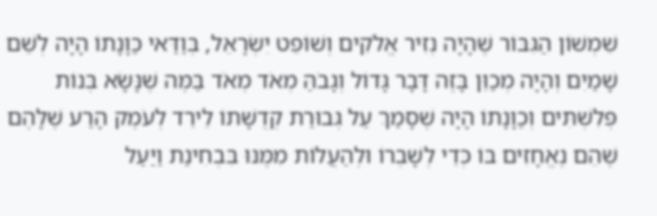שִׁמְשׁוֹן הַגִּבּוֹר שֶׁהָיָה נְזִיר אֱלֹקִים וְשׁוֹפֵט יִשְֹרָאֵל, בְּוַדַּאי כַּוָּנָתוֹ הָיָה לְשֵׁם שָׁמַיִם וְהָיָה מְכַוֵּן בָּזֶה דָּבָר גָּדוֹל וְגָבֹהַּ מְאֹד מְאֹד בַּמֶּה שֶׁנָּשָֹא בְּנוֹת פְּלִשְׁתִּים וְכַוָּנָתוֹ הָיָה שֶׁסָּמַךְ עַל גְּבוּרַת קְדֻשָּׁתוֹ לֵירֵד לְעֹמֶק הָרַע שֶׁלָּהֶם שֶׁהֵם נֶאֱחָזִים בּוֹ כְּדֵי לְשָׁבְרוֹ וּלְהַעֲלוֹת מִמֶּנּוּ בִּבְחִינַת וַיַּעַל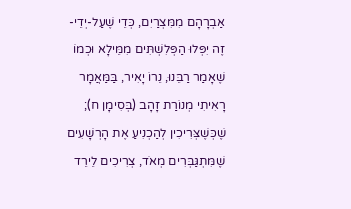אַבְרָהָם מִמִּצְרַיִם, כְּדֵי שֶׁעַל-יְדֵי-זֶה יִפְּלוּ הַפְּלִשְׁתִּים מִמֵּילָא וּכְמוֹ שֶׁאָמַר רַבֵּנוּ, נֵרוֹ יָאִיר, בַּמַּאֲמָר רָאִיתִי מְנוֹרַת זָהָב (בְּסִימָן ח); שֶׁכְּשֶׁצְּרִיכִין לְהַכְנִיעַ אֶת הָרְשָׁעִים שֶׁמִּתְגַּבְּרִים מְאֹד, צְרִיכִים לֵירֵד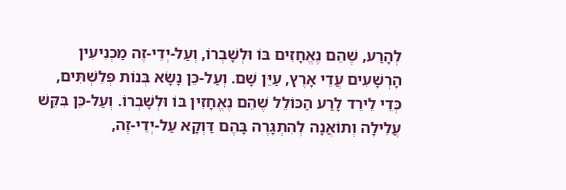לְהָרַע, שֶׁהֵם נֶאֱחָזִים בּוֹ וּלְשָׁבְרוֹ, וְעַל-יְדֵי-זֶה מַכְנִיעִין הָרְשָׁעִים עֲדֵי אָרֶץ, עַיֵּן שָׁם. וְעַל-כֵּן נָשָֹא בְּנוֹת פְּלִשְׁתִּים, כְּדֵי לֵירֵד לָרַע הַכּוֹלֵל שֶׁהֵם נֶאֱחָזִין בּוֹ וּלְשָׁבְרוֹ. וְעַל-כֵּן בִּקֵּשׁ עֲלִילָה וְתוֹאֲנָה לְהִתְגָּרֶה בָּהֶם דַּוְקָא עַל-יְדֵי-זֶה,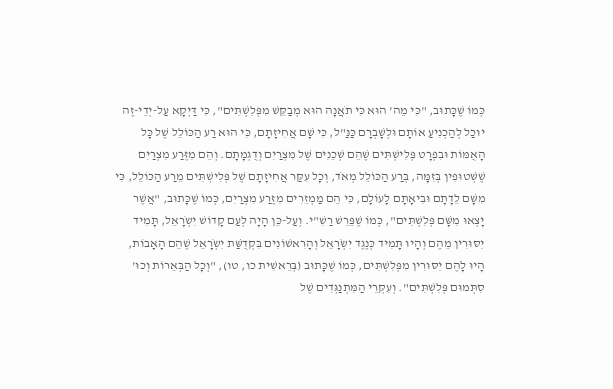כְּמוֹ שֶׁכָּתוּב, "כִּי מֵה' הוּא כִּי תֹאֲנָה הוּא מְבַקֵּשׁ מִפְּלִשְׁתִּים", כִּי דַּיְקָא עַל-יְדֵי-זֶה יוּכַל לְהַכְנִיעַ אוֹתָם וּלְשָׁבְרָם כַּנַּ"ל, כִּי שָׁם אֲחִיזָתָם, כִּי הוּא רַע הַכּוֹלֵל שֶׁל כָּל הָאֻמּוֹת וּבִפְרָט פְּלִישְׁתִּים שֶׁהֵם שְׁכֵנִים שֶׁל מִצְרַיִם וְדֻגְמָתָם. וְהֵם מִזֶּרַע מִצְרַיִם שֶׁשְּׁטוּפִין בְּזִמָּה, בְּרַע הַכּוֹלֵל מְאֹד, וְכָל עִקַּר אֲחִיזָתָם שֶׁל פְּלִישְׁתִּים מֵרַע הַכּוֹלֵל, כִּי מִשָּׁם לֵדָתָם וּבִיאָתָם לָעוֹלָם, כִּי הֵם מַמְזֵרִים מִזֶּרַע מִצְרַיִם, כְּמוֹ שֶׁכָּתוּב, "אֲשֶׁר יָצְאוּ מִשָּׁם פְּלִשְׁתִּים", כְּמוֹ שֶׁפֵּרֵשׁ רַשִׁ"י. וְעַל-כֵּן הָיָה לְעַם קָדוֹשׁ יִשְֹרָאֵל, תָּמִיד יִסּוּרִין מֵהֶם וְהָיוּ תָּמִיד כְּנֶגֶד יִשְֹרָאֵל וְהָרִאשׁוֹנִים בִּקְדֻשַּׁת יִשְֹרָאֵל שֶׁהֵם הָאָבוֹת, הָיוּ לָהֶם יִסּוּרִין מִפְּלִשְׁתִּים, כְּמוֹ שֶׁכָּתוּב (בְּרֵאשִׁית כו, טו), "וְכָל הַבְּאֵרוֹת וְכוּ' סִתְּמוּם פְּלִשְׁתִּים". וְעִקְּרֵי הַמִּתְנַגְּדִים שֶׁל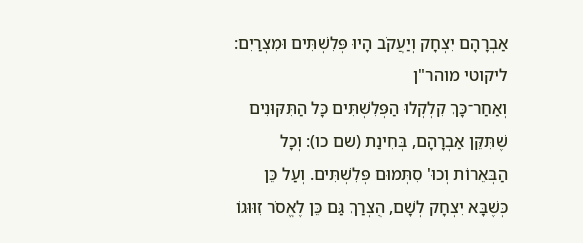אַבְרָהָם יִצְחָק וְיַעֲקֹב הָיוּ פְּלִשְׁתִּים וּמִצְרַיִם:
ליקוטי מוהר"ן
וְאַחַר־כָּךְ קִלְקְלוּ הַפְּלִשְׁתִּים כָּל הַתִּקּוּנִים שֶׁתִּקֵּן אַבְרָהָם, בְּחִינַת (שם כו): וְכָל הַבְּאֵרוֹת וְכוּ' סִתְּמוּם פְּלִשְׁתִּים. וְעַל כֵּן כְּשֶׁבָּא יִצְחָק לְשָׁם, הֻצְרַךְ גַּם כֵּן לֶאֱסֹר זִוּוּגוֹ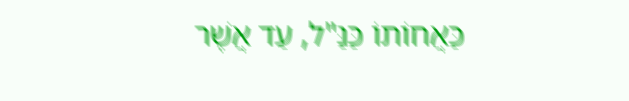כַּאֲחוֹתוֹ כַּנַּ"ל, עַד אֲשֶׁר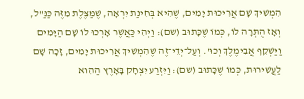הִמְשִׁיךְ שָׁם אֲרִיכוּת יָמִים, שֶׁהִיא בְּחִינַת יִרְאָה, שֶׁמַּצֶּלֶת מִזֶּה כַּנַּ"ל, וְאָז הֻתְּרָה לוֹ, כְּמוֹ שֶׁכָּתוּב (שם): וַיְהִי כַּאֲשֶׁר אָרְכוּ לוֹ שָׁם הַיָּמִים וַיַּשְׁקֵף אֲבִימֶלֶךְ וְכוּ'. וְעַל־יְדֵי־זֶה שֶׁהִמְשִׁיךְ אֲרִיכוּת יָמִים, זָכָה שָׁם לַעֲשִׁירוּת, כְּמוֹ שֶׁכָּתוּב (שם): וַיִּזְרַע יִצְחָק בָּאָרֶץ הַהִוא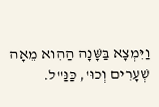וַיִּמְצָא בַּשָּׁנָה הַהִוא מֵאָה שְׁעָרִים וְכוּ', כַּנַּ"ל.